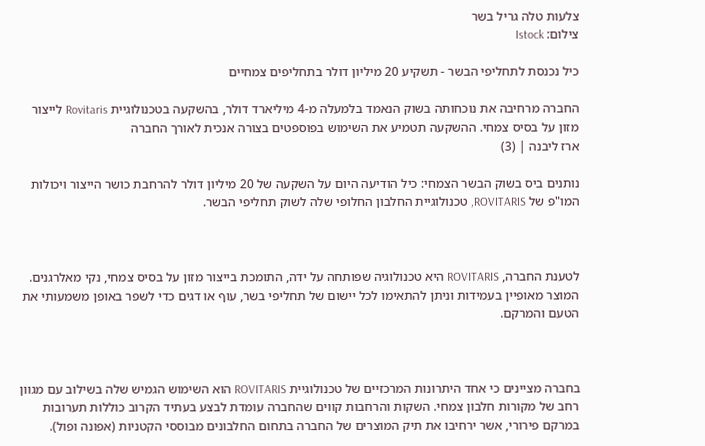צלעות טלה גריל בשר
צילום: Istock

כיל נכנסת לתחליפי הבשר - תשקיע 20 מיליון דולר בתחליפים צמחיים

החברה מרחיבה את נוכחותה בשוק הנאמד בלמעלה מ-4 מיליארד דולר, בהשקעה בטכנולוגיית Rovitaris לייצור מזון על בסיס צמחי. ההשקעה תטמיע את השימוש בפוספטים בצורה אנכית לאורך החברה
ארז ליבנה | (3)

נותנים ביס בשוק הבשר הצמחי: כיל הודיעה היום על השקעה של 20 מיליון דולר להרחבת כושר הייצור ויכולות המו"פ של ROVITARIS, טכנולוגיית החלבון החלופי שלה לשוק תחליפי הבשר.



לטענת החברה, ROVITARIS היא טכנולוגיה שפותחה על ידה, התומכת בייצור מזון על בסיס צמחי, נקי מאלרגנים. המוצר מאופיין בעמידות וניתן להתאימו לכל יישום של תחליפי בשר, עוף או דגים כדי לשפר באופן משמעותי את הטעם והמרקם.



בחברה מציינים כי אחד היתרונות המרכזיים של טכנולוגיית ROVITARIS הוא השימוש הגמיש שלה בשילוב עם מגוון רחב של מקורות חלבון צמחי. השקות והרחבות קווים שהחברה עומדת לבצע בעתיד הקרוב כוללות תערובות במרקם פירורי, אשר ירחיבו את תיק המוצרים של החברה בתחום החלבונים מבוססי הקטניות (אפונה ופול).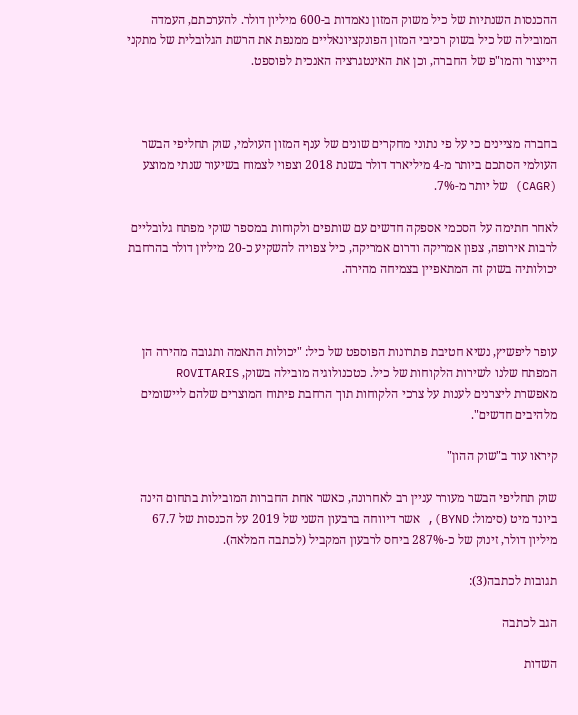ההכנסות השנתיות של כיל משוק המזון נאמדות ב-600 מיליון דולר. להערכתם, העמדה המובילה של כיל בשוק רכיבי המזון הפונקציונאליים ממנפת את הרשת הגלובלית של מתקני הייצור והמו"פ של החברה, וכן את האינטגרציה האנכית לפוספט.



בחברה מציינים כי על פי נתוני מחקרים שונים של ענף המזון העולמי, שוק תחליפי הבשר העולמי הסתכם ביותר מ-4 מיליארד דולר בשנת 2018 וצפוי לצמוח בשיעור שנתי ממוצע (CAGR) של יותר מ-7%.

לאחר חתימה על הסכמי אספקה חדשים עם שותפים ולקוחות במספר שוקי מפתח גלובליים לרבות אירופה, צפון אמריקה ודרום אמריקה, כיל צפויה להשקיע כ-20 מיליון דולר בהרחבת יכולותיה בשוק זה המתאפיין בצמיחה מהירה.



עופר ליפשיץ, נשיא חטיבת פתרונות הפוספט של כיל: "יכולות התאמה ותגובה מהירה הן המפתח שלנו לשירות הלקוחות של כיל. כטכנולוגיה מובילה בשוק, ROVITARIS מאפשרת ליצרנים לענות על צרכי הלקוחות תוך הרחבת פיתוח המוצרים שלהם ליישומים מלהיבים חדשים".

קיראו עוד ב"שוק ההון"

שוק תחליפי הבשר מעורר עניין רב לאחרונה, כאשר אחת החברות המובילות בתחום הינה ביונד מיט (סימול: BYND), אשר דיווחה ברבעון השני של 2019 על הכנסות של 67.7 מיליון דולר, זינוק של כ-287% ביחס לרבעון המקביל (לכתבה המלאה).

תגובות לכתבה(3):

הגב לכתבה

השדות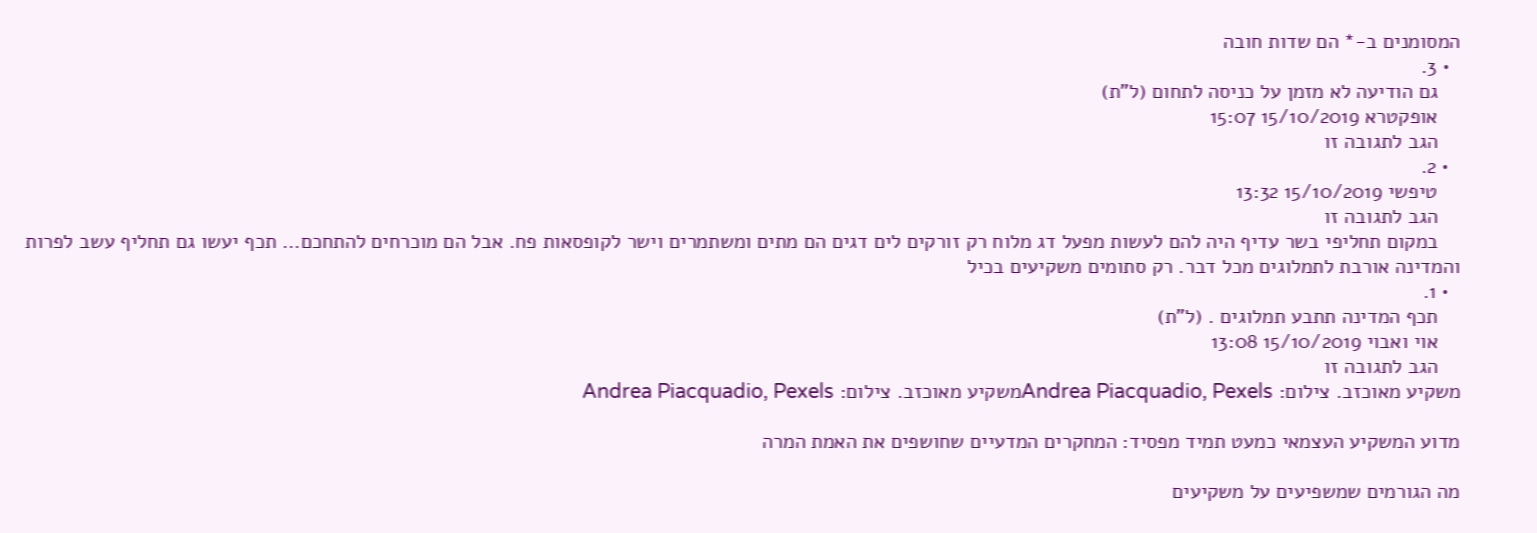המסומנים ב-* הם שדות חובה
  • 3.
    גם הודיעה לא מזמן על כניסה לתחום (ל"ת)
    אופקטרא 15/10/2019 15:07
    הגב לתגובה זו
  • 2.
    טיפשי 15/10/2019 13:32
    הגב לתגובה זו
    במקום תחליפי בשר עדיף היה להם לעשות מפעל דג מלוח רק זורקים לים דגים הם מתים ומשתמרים וישר לקופסאות פח. אבל הם מוכרחים להתחכם... תכף יעשו גם תחליף עשב לפרות והמדינה אורבת לתמלוגים מכל דבר. רק סתומים משקיעים בכיל
  • 1.
    תכף המדינה תתבע תמלוגים . (ל"ת)
    אוי ואבוי 15/10/2019 13:08
    הגב לתגובה זו
משקיע מאוכזב. צילום: Andrea Piacquadio, Pexelsמשקיע מאוכזב. צילום: Andrea Piacquadio, Pexels

מדוע המשקיע העצמאי כמעט תמיד מפסיד: המחקרים המדעיים שחושפים את האמת המרה

מה הגורמים שמשפיעים על משקיעים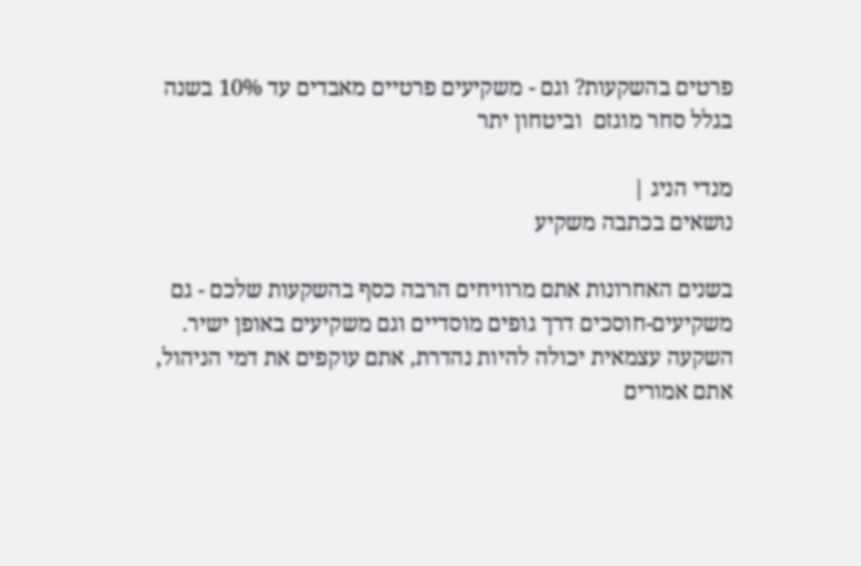פרטים בהשקעות? וגם - משקיעים פרטיים מאבדים עד 10% בשנה בגלל סחר מוגזם  וביטחון יתר

מנדי הניג |
נושאים בכתבה משקיע

בשנים האחרונות אתם מרוויחים הרבה כסף בהשקעות שלכם - גם משקיעים-חוסכים דרך גופים מוסדיים וגם משקיעים באופן ישיר. השקעה עצמאית יכולה להיות נהדרת, אתם עוקפים את דמי הניהול, אתם אמורים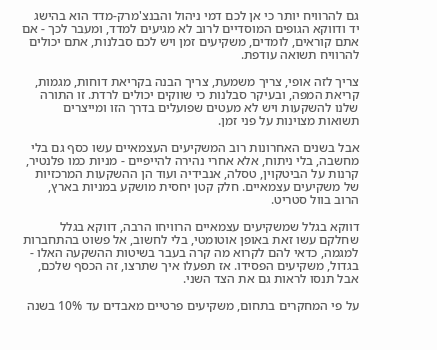גם להרוויח יותר כי אן לכם דמי ניהול והבנצ'מרק-מדד הוא בהישג יד ודווקא הגופים המוסדיים לרוב לא מגיעים למדד, ומעבר לכך - אם אתם קוראים, לומדים, משקיעים זמן ויש לכם סבלנות, אתם יכולים להרוויח תשואה עודפת.

צריך לזה אופי, צריך משמעת, צריך הבנה בקריאת דוחות, מגמות, קריאת המפה, ובעיקר סבלנות כי שווקים יכולים לרדת. זו התורה שלנו להשקעות ויש לא מעטים שפועלים בדרך הזו ומייצרים תשואות מצוינות על פני זמן.

אבל בשנים האחרונות רוב המשקיעים העצמאיים עשו כסף גם בלי מחשבה, בלי ניתוח, אלא אחרי נהירה להייפיים - מניות כמו פלנטיר, קרנות על הביטקוין, טסלה, אנבידיה ועוד הן ההשקעות המרכזיות של משקיעים עצמאיים. חלק קטן יחסית מושקע במניות בארץ, הרוב בוול סטריט.

דווקא בגלל שמשקיעים עצמאיים הרוויחו הרבה, דווקא בגלל שחלקם עשו זאת באופן אוטומטי, בלי לחשוב, אל פשוט בהתחברות למגמה, כדאי להם לקרוא מה קרה בעבר בשיטות ההשקעה האלו -  בגדול, משקיעים הפסידו. אז תפעלו איך שתרצו, זה הכסף שלכם, אבל תנסו לראות גם את הצד השני.

על פי המחקרים בתחום, משקיעים פרטיים מאבדים עד 10% בשנה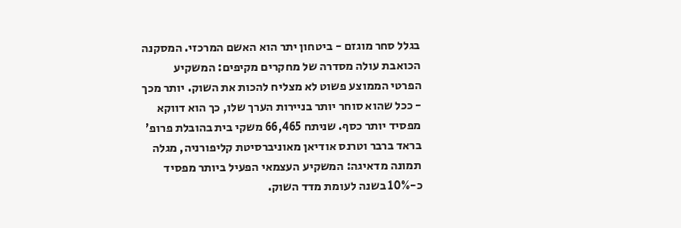בגלל סחר מוגזם - ביטחון יתר הוא האשם המרכזי. המסקנה הכואבת עולה מסדרה של מחקרים מקיפים: המשקיע הפרטי הממוצע פשוט לא מצליח להכות את השוק. יותר מכך - ככל שהוא סוחר יותר בניירות הערך שלו, כך הוא דווקא מפסיד יותר כסף. שניתח 66,465 משקי בית בהובלת פרופ' בראד ברבר וטרנס אודיאן מאוניברסיטת קליפורניה, מגלה תמונה מדאיגה: המשקיע העצמאי הפעיל ביותר מפסיד כ-10% בשנה לעומת מדד השוק.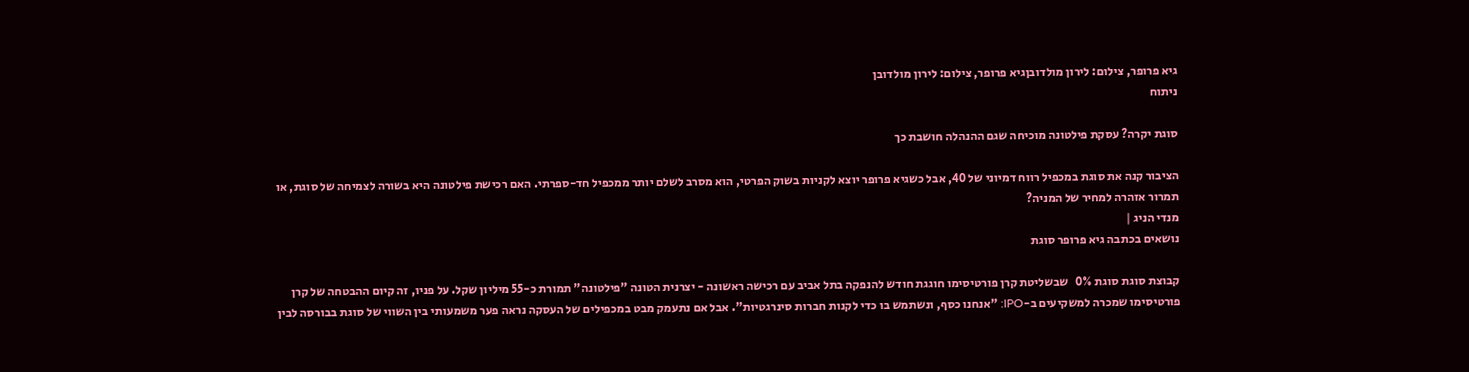גיא פרופר, צילום: לירון מולדובןגיא פרופר, צילום: לירון מולדובן
ניתוח

סוגת יקרה? עסקת פילטונה מוכיחה שגם ההנהלה חושבת כך

הציבור קנה את סוגת במכפיל רווח דמיוני של 40, אבל כשגיא פרופר יוצא לקניות בשוק הפרטי, הוא מסרב לשלם יותר ממכפיל חד-ספרתי. האם רכישת פילטונה היא בשורה לצמיחה של סוגת, או תמרור אזהרה למחיר של המניה?
מנדי הניג |
נושאים בכתבה גיא פרופר סוגת

קבוצת סוגת סוגת 0%   שבשליטת קרן פורטיסימו חוגגת חודש להנפקה בתל אביב עם רכישה ראשונה - יצרנית הטונה "פילטונה" תמורת כ-55 מיליון שקל. על פניו, זה קיום ההבטחה של קרן פורטיסימו שמכרה למשקיעים ב-IPO: "אנחנו כסף, ונשתמש בו כדי לקנות חברות סינרגטיות". אבל אם נתעמק מבט במכפילים של העסקה נראה פער משמעותי בין השווי של סוגת בבורסה לבין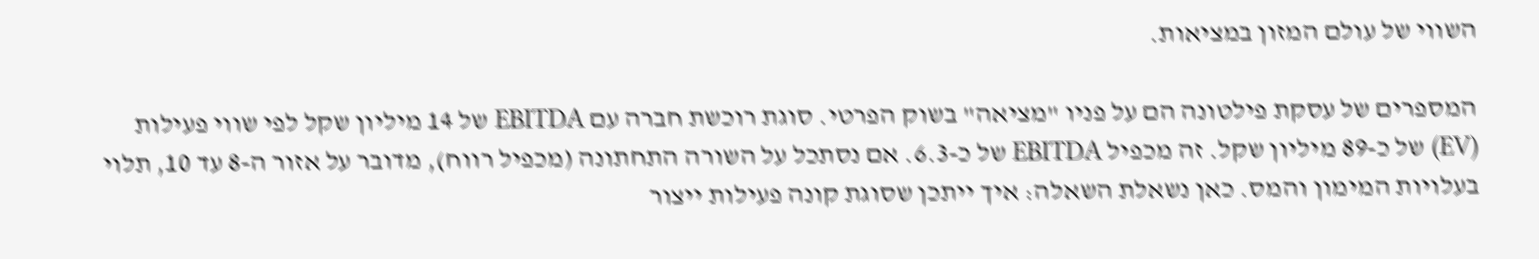השווי של עולם המזון במציאות.

המספרים של עסקת פילטונה הם על פניו "מציאה" בשוק הפרטי. סוגת רוכשת חברה עם EBITDA של 14 מיליון שקל לפי שווי פעילות (EV) של כ-89 מיליון שקל. זה מכפיל EBITDA של כ-6.3. אם נסתכל על השורה התחתונה (מכפיל רווח), מדובר על אזור ה-8 עד 10, תלוי בעלויות המימון והמס. כאן נשאלת השאלה: איך ייתכן שסוגת קונה פעילות ייצור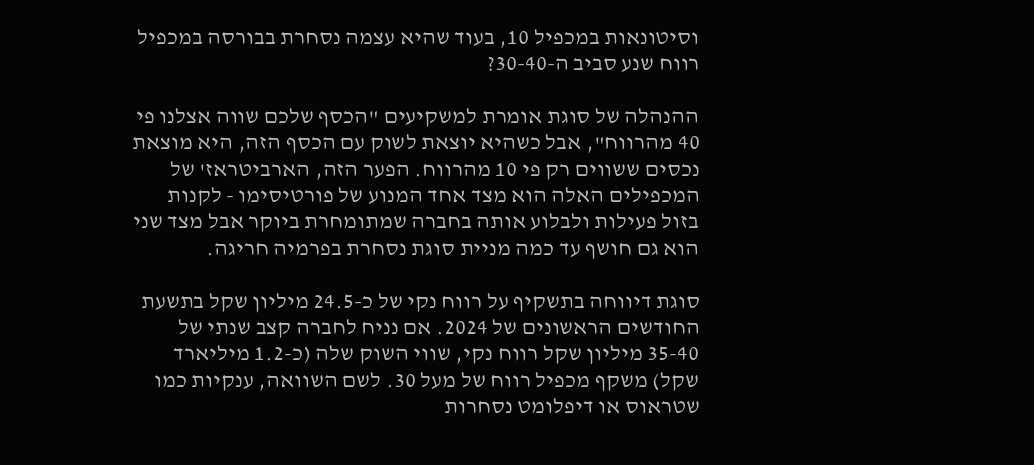וסיטונאות במכפיל 10, בעוד שהיא עצמה נסחרת בבורסה במכפיל רווח שנע סביב ה-30-40?

ההנהלה של סוגת אומרת למשקיעים "הכסף שלכם שווה אצלנו פי 40 מהרווח", אבל כשהיא יוצאת לשוק עם הכסף הזה, היא מוצאת נכסים ששווים רק פי 10 מהרווח. הפער הזה, הארביטראז' של המכפילים האלה הוא מצד אחד המנוע של פורטיסימו - לקנות בזול פעילות ולבלוע אותה בחברה שמתומחרת ביוקר אבל מצד שני הוא גם חושף עד כמה מניית סוגת נסחרת בפרמיה חריגה.

סוגת דיווחה בתשקיף על רווח נקי של כ-24.5 מיליון שקל בתשעת החודשים הראשונים של 2024. אם נניח לחברה קצב שנתי של 35-40 מיליון שקל רווח נקי, שווי השוק שלה (כ-1.2 מיליארד שקל) משקף מכפיל רווח של מעל 30. לשם השוואה, ענקיות כמו שטראוס או דיפלומט נסחרות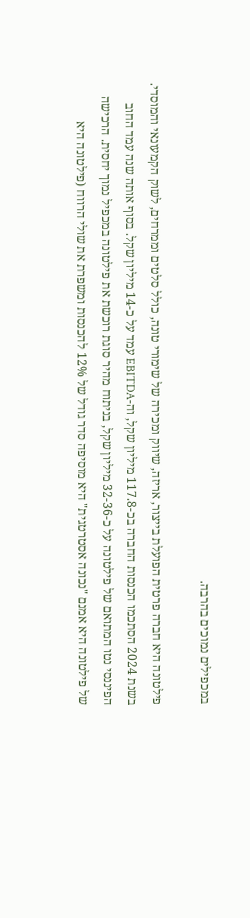במכפילים נמוכים בהרבה.

פילטונה היא חברה פרטית הפועלת בייצור, אריזה, שיווק ומכירה של שימורי טונה, כולל סלטים וממרחים, לשוק הקמעונאי והמוסדי. בשנת 2024 הסתכמו הכנסות החברה בכ-117.8 מיליון שקל, וה-EBITDA עמד על כ-14 מיליון שקל. בסוף אותה שנה עמד החוב הפיננסי נטו המתואם של פילטונה על כ-32-36 מיליון שקל, בניתוח מהיר סוגת רוכשת את פילטונה במכפיל נמוך יחסית. הרכישה של פילטונה היא אמנם "נכונה אסטרטגית" היא מוסיפה סדר גודל של 12% להכנסות ומשפרת את שולי הרווח (פילטונה היא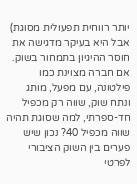יותר רווחית תפעולית מסוגת)  אבל היא בעיקר מדגישה את חוסר ההיגיון בתמחור בשוק. אם חברה מצוינת כמו פילטונה, עם מפעל, מותג ונתח שוק, שווה רק מכפיל חד-ספרתי, למה שסוגת תהיה שווה מכפיל 40? נכון שיש פערים בין השוק הציבורי לפרטי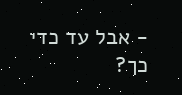- אבל עד כדי כך?